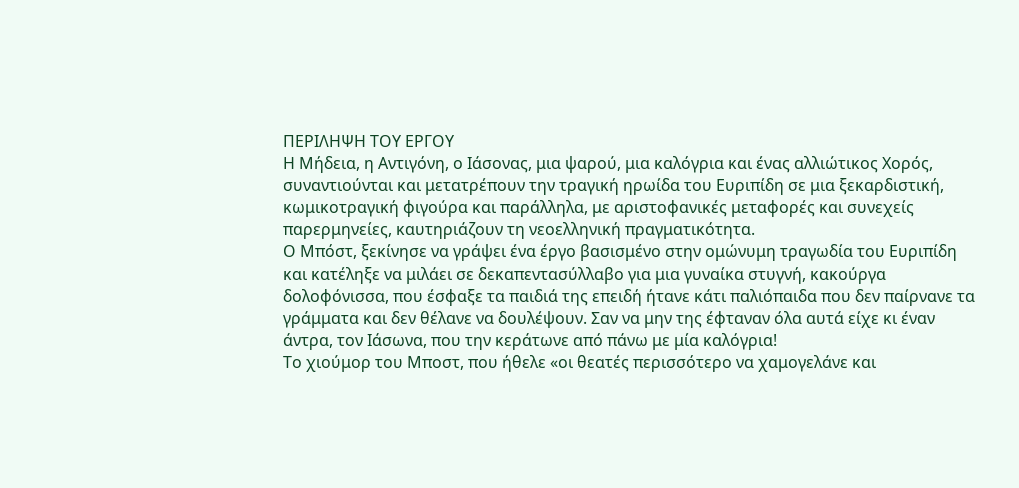ΠΕΡΙΛΗΨΗ ΤΟΥ ΕΡΓΟΥ
Η Μήδεια, η Αντιγόνη, ο Ιάσονας, μια ψαρού, μια καλόγρια και ένας αλλιώτικος Χορός, συναντιούνται και μετατρέπουν την τραγική ηρωίδα του Ευριπίδη σε μια ξεκαρδιστική, κωμικοτραγική φιγούρα και παράλληλα, με αριστοφανικές μεταφορές και συνεχείς παρερμηνείες, καυτηριάζουν τη νεοελληνική πραγματικότητα.
Ο Μπόστ, ξεκίνησε να γράψει ένα έργο βασισμένο στην ομώνυμη τραγωδία του Ευριπίδη και κατέληξε να μιλάει σε δεκαπεντασύλλαβο για μια γυναίκα στυγνή, κακούργα δολοφόνισσα, που έσφαξε τα παιδιά της επειδή ήτανε κάτι παλιόπαιδα που δεν παίρνανε τα γράμματα και δεν θέλανε να δουλέψουν. Σαν να μην της έφταναν όλα αυτά είχε κι έναν άντρα, τον Ιάσωνα, που την κεράτωνε από πάνω με μία καλόγρια!
Το χιούμορ του Μποστ, που ήθελε «οι θεατές περισσότερο να χαμογελάνε και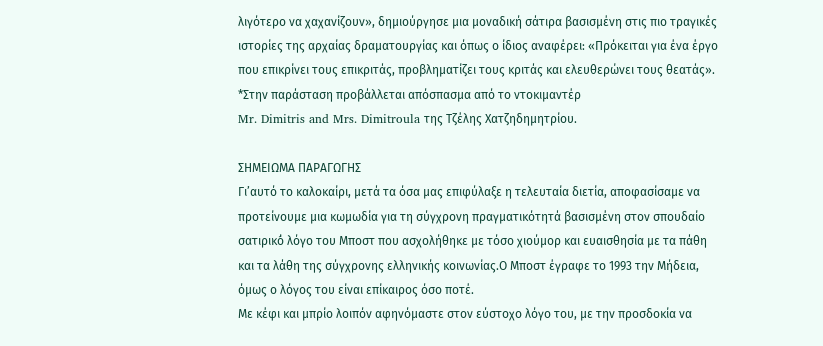λιγότερο να χαχανίζουν», δημιούργησε μια μοναδική σάτιρα βασισμένη στις πιο τραγικές ιστορίες της αρχαίας δραματουργίας και όπως ο ίδιος αναφέρει: «Πρόκειται για ένα έργο που επικρίνει τους επικριτάς, προβληματίζει τους κριτάς και ελευθερώνει τους θεατάς».
*Στην παράσταση προβάλλεται απόσπασμα από το ντοκιμαντέρ
Mr. Dimitris and Mrs. Dimitroula της Τζέλης Χατζηδημητρίου.

ΣΗΜΕΙΩΜΑ ΠΑΡΑΓΩΓΗΣ
Γι’αυτό το καλοκαίρι, μετά τα όσα μας επιφύλαξε η τελευταία διετία, αποφασίσαμε να προτείνουμε μια κωμωδία για τη σύγχρονη πραγματικότητά βασισμένη στον σπουδαίο σατιρικό́ λόγο του Μποστ που ασχολήθηκε με τόσο χιούμορ και ευαισθησία με τα πάθη και τα λάθη της σύγχρονης ελληνικής κοινωνίας.Ο Μποστ έγραφε το 1993 την Μήδεια, όμως ο λόγος του είναι επίκαιρος όσο ποτέ.
Με κέφι και μπρίο λοιπόν αφηνόμαστε στον εύστοχο λόγο του, με την προσδοκία να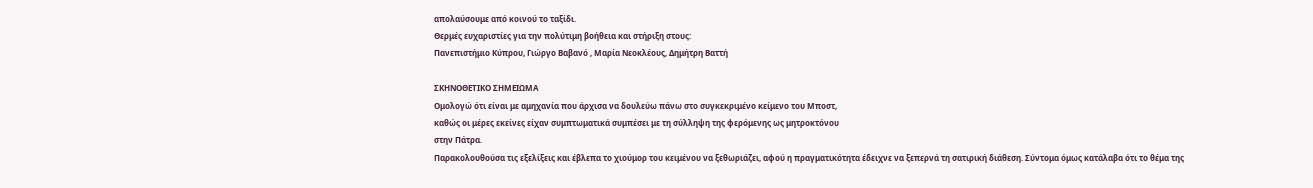απολαύσουμε από κοινού το ταξίδι.
Θερμές ευχαριστίες για την πολύτιμη βοήθεια και στήριξη στους:
Πανεπιστήμιο Κύπρου, Γιώργο Βαβανό , Μαρία Νεοκλέους, Δημήτρη Βαττή

ΣΚΗΝΟΘΕΤΙΚΟ ΣΗΜΕΙΩΜΑ
Ομολογώ ότι είναι με αμηχανία που άρχισα να δουλεύω πάνω στο συγκεκριμένο κείμενο του Μποστ,
καθώς οι μέρες εκείνες είχαν συμπτωματικά συμπέσει με τη σύλληψη της φερόμενης ως μητροκτόνου
στην Πάτρα.
Παρακολουθούσα τις εξελίξεις και έβλεπα το χιούμορ του κειμένου να ξεθωριάζει, αφού η πραγματικότητα έδειχνε να ξεπερνά τη σατιρική διάθεση. Σύντομα όμως κατάλαβα ότι το θέμα της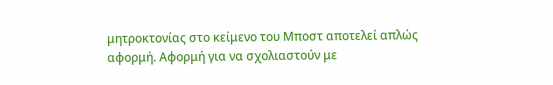μητροκτονίας στο κείμενο του Μποστ αποτελεί απλώς αφορμή. Αφορμή για να σχολιαστούν με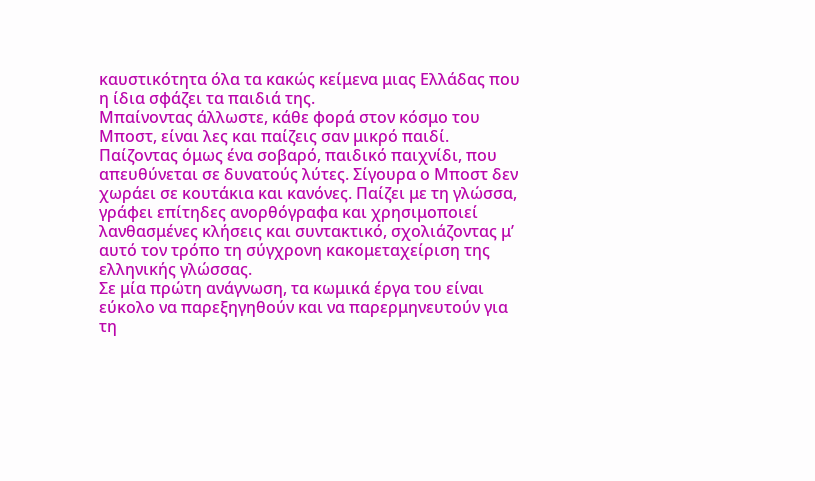καυστικότητα όλα τα κακώς κείμενα μιας Ελλάδας που η ίδια σφάζει τα παιδιά της.
Μπαίνοντας άλλωστε, κάθε φορά στον κόσμο του Μποστ, είναι λες και παίζεις σαν μικρό παιδί. Παίζοντας όμως ένα σοβαρό, παιδικό παιχνίδι, που απευθύνεται σε δυνατούς λύτες. Σίγουρα ο Μποστ δεν χωράει σε κουτάκια και κανόνες. Παίζει με τη γλώσσα, γράφει επίτηδες ανορθόγραφα και χρησιμοποιεί λανθασμένες κλήσεις και συντακτικό, σχολιάζοντας μ’ αυτό τον τρόπο τη σύγχρονη κακομεταχείριση της ελληνικής γλώσσας.
Σε μία πρώτη ανάγνωση, τα κωμικά έργα του είναι εύκολο να παρεξηγηθούν και να παρερμηνευτούν για τη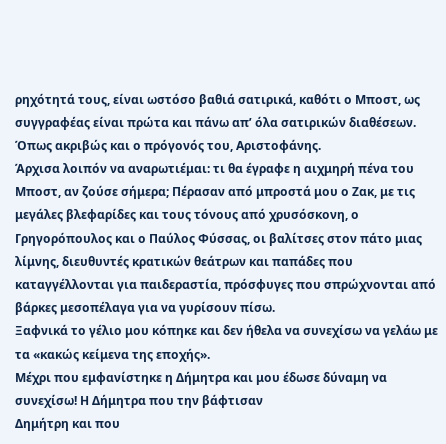ρηχότητά τους, είναι ωστόσο βαθιά σατιρικά, καθότι ο Μποστ, ως συγγραφέας είναι πρώτα και πάνω απ’ όλα σατιρικών διαθέσεων. Όπως ακριβώς και ο πρόγονός του, Αριστοφάνης.
Άρχισα λοιπόν να αναρωτιέμαι: τι θα έγραφε η αιχμηρή πένα του Μποστ, αν ζούσε σήμερα; Πέρασαν από μπροστά μου ο Ζακ, με τις μεγάλες βλεφαρίδες και τους τόνους από χρυσόσκονη, ο Γρηγορόπουλος και ο Παύλος Φύσσας, οι βαλίτσες στον πάτο μιας λίμνης, διευθυντές κρατικών θεάτρων και παπάδες που καταγγέλλονται για παιδεραστία, πρόσφυγες που σπρώχνονται από βάρκες μεσοπέλαγα για να γυρίσουν πίσω.
Ξαφνικά το γέλιο μου κόπηκε και δεν ήθελα να συνεχίσω να γελάω με τα «κακώς κείμενα της εποχής».
Μέχρι που εμφανίστηκε η Δήμητρα και μου έδωσε δύναμη να συνεχίσω! Η Δήμητρα που την βάφτισαν
Δημήτρη και που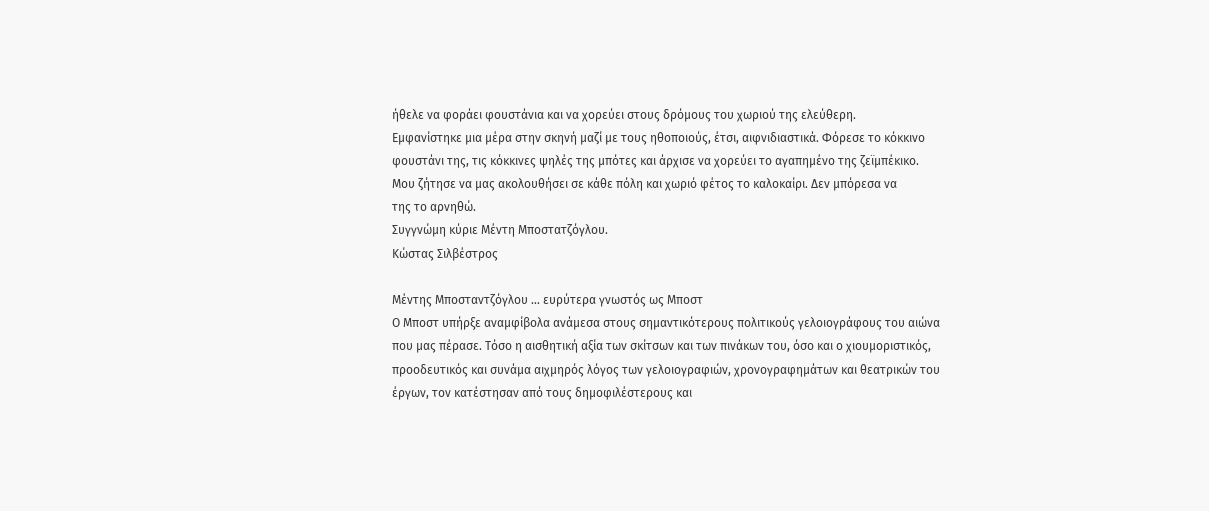ήθελε να φοράει φουστάνια και να χορεύει στους δρόμους του χωριού της ελεύθερη.
Εμφανίστηκε μια μέρα στην σκηνή μαζί με τους ηθοποιούς, έτσι, αιφνιδιαστικά. Φόρεσε το κόκκινο
φουστάνι της, τις κόκκινες ψηλές της μπότες και άρχισε να χορεύει το αγαπημένο της ζεϊμπέκικο.
Μου ζήτησε να μας ακολουθήσει σε κάθε πόλη και χωριό φέτος το καλοκαίρι. Δεν μπόρεσα να
της το αρνηθώ.
Συγγνώμη κύριε Μέντη Μποστατζόγλου.
Κώστας Σιλβέστρος

Μέντης Μποσταντζόγλου … ευρύτερα γνωστός ως Μποστ
Ο Μποστ υπήρξε αναμφίβολα ανάμεσα στους σημαντικότερους πολιτικούς γελοιογράφους του αιώνα που μας πέρασε. Τόσο η αισθητική αξία των σκίτσων και των πινάκων του, όσο και ο χιουμοριστικός, προοδευτικός και συνάμα αιχμηρός λόγος των γελοιογραφιών, χρονογραφημάτων και θεατρικών του έργων, τον κατέστησαν από τους δημοφιλέστερους και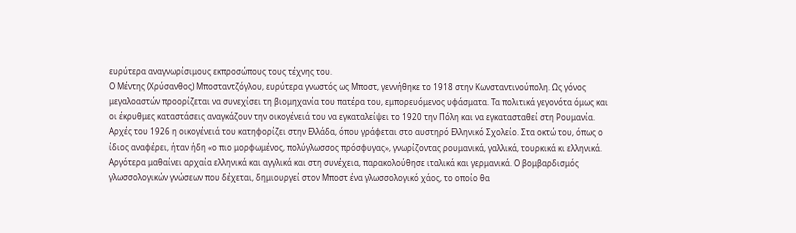ευρύτερα αναγνωρίσιμους εκπροσώπους τους τέχνης του.
Ο Μέντης (Χρύσανθος) Μποσταντζόγλου, ευρύτερα γνωστός ως Μποστ, γεννήθηκε το 1918 στην Κωνσταντινούπολη. Ως γόνος μεγαλοαστών προορίζεται να συνεχίσει τη βιομηχανία του πατέρα του, εμπορευόμενος υφάσματα. Τα πολιτικά γεγονότα όμως και οι έκρυθμες καταστάσεις αναγκάζουν την οικογένειά του να εγκαταλείψει το 1920 την Πόλη και να εγκατασταθεί στη Ρουμανία. Αρχές του 1926 η οικογένειά του κατηφορίζει στην Ελλάδα, όπου γράφεται στο αυστηρό Ελληνικό Σχολείο. Στα οκτώ του, όπως ο ίδιος αναφέρει, ήταν ήδη «ο πιο μορφωμένος, πολύγλωσσος πρόσφυγας», γνωρίζοντας ρουμανικά, γαλλικά, τουρκικά κι ελληνικά. Αργότερα μαθαίνει αρχαία ελληνικά και αγγλικά και στη συνέχεια, παρακολούθησε ιταλικά και γερμανικά. Ο βομβαρδισμός γλωσσολογικών γνώσεων που δέχεται, δημιουργεί στον Μποστ ένα γλωσσολογικό χάος, το οποίο θα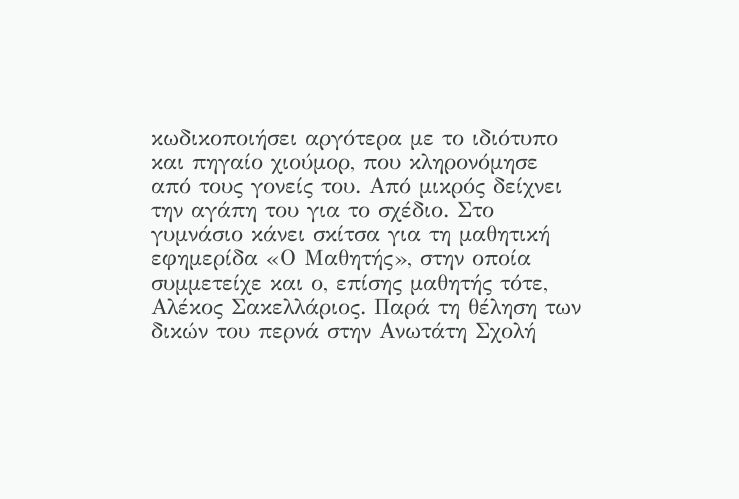κωδικοποιήσει αργότερα με το ιδιότυπο και πηγαίο χιούμορ, που κληρονόμησε από τους γονείς του. Από μικρός δείχνει την αγάπη του για το σχέδιο. Στο γυμνάσιο κάνει σκίτσα για τη μαθητική εφημερίδα «Ο Μαθητής», στην οποία συμμετείχε και ο, επίσης μαθητής τότε, Αλέκος Σακελλάριος. Παρά τη θέληση των δικών του περνά στην Ανωτάτη Σχολή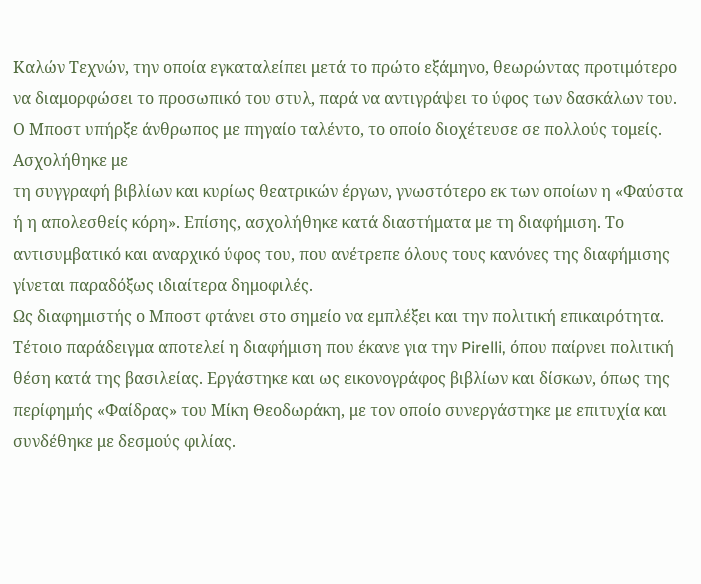Καλών Τεχνών, την οποία εγκαταλείπει μετά το πρώτο εξάμηνο, θεωρώντας προτιμότερο να διαμορφώσει το προσωπικό του στυλ, παρά να αντιγράψει το ύφος των δασκάλων του.
Ο Μποστ υπήρξε άνθρωπος με πηγαίο ταλέντο, το οποίο διοχέτευσε σε πολλούς τομείς. Ασχολήθηκε με
τη συγγραφή βιβλίων και κυρίως θεατρικών έργων, γνωστότερο εκ των οποίων η «Φαύστα ή η απολεσθείς κόρη». Επίσης, ασχολήθηκε κατά διαστήματα με τη διαφήμιση. Το αντισυμβατικό και αναρχικό ύφος του, που ανέτρεπε όλους τους κανόνες της διαφήμισης γίνεται παραδόξως ιδιαίτερα δημοφιλές.
Ως διαφημιστής ο Μποστ φτάνει στο σημείο να εμπλέξει και την πολιτική επικαιρότητα. Τέτοιο παράδειγμα αποτελεί η διαφήμιση που έκανε για την Pirelli, όπου παίρνει πολιτική θέση κατά της βασιλείας. Εργάστηκε και ως εικονογράφος βιβλίων και δίσκων, όπως της περίφημής «Φαίδρας» του Μίκη Θεοδωράκη, με τον οποίο συνεργάστηκε με επιτυχία και συνδέθηκε με δεσμούς φιλίας.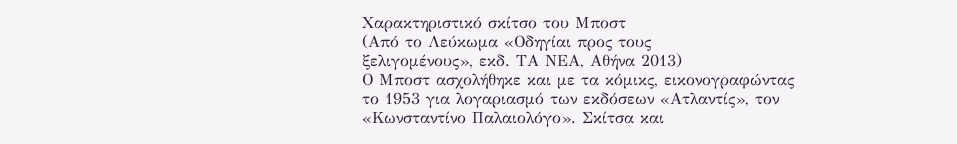Χαρακτηριστικό σκίτσο του Μποστ
(Από το Λεύκωμα «Οδηγίαι προς τους
ξελιγομένους», εκδ. ΤΑ ΝΕΑ, Αθήνα 2013)
Ο Μποστ ασχολήθηκε και με τα κόμικς, εικονογραφώντας το 1953 για λογαριασμό των εκδόσεων «Ατλαντίς», τον «Κωνσταντίνο Παλαιολόγο». Σκίτσα και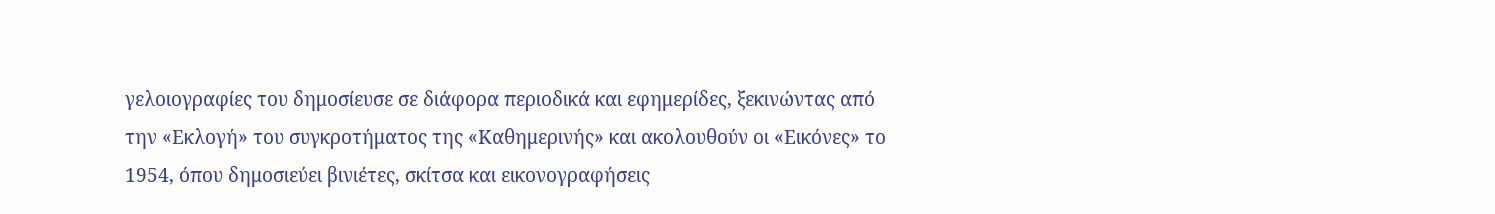γελοιογραφίες του δημοσίευσε σε διάφορα περιοδικά και εφημερίδες, ξεκινώντας από την «Εκλογή» του συγκροτήματος της «Καθημερινής» και ακολουθούν οι «Εικόνες» το 1954, όπου δημοσιεύει βινιέτες, σκίτσα και εικονογραφήσεις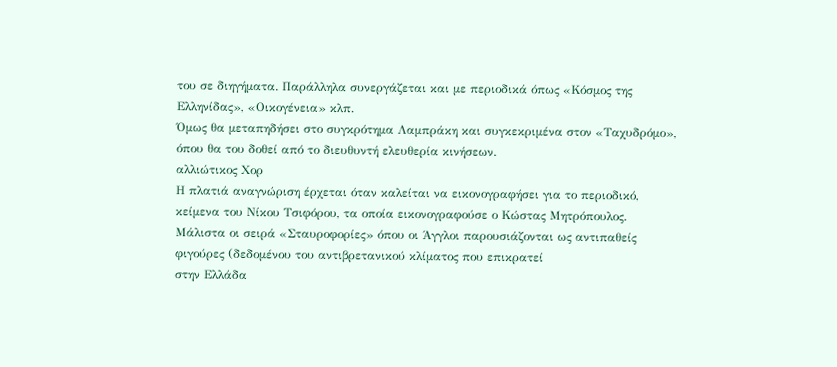του σε διηγήματα. Παράλληλα συνεργάζεται και με περιοδικά όπως «Κόσμος της Ελληνίδας», «Οικογένεια» κλπ.
Όμως θα μεταπηδήσει στο συγκρότημα Λαμπράκη και συγκεκριμένα στον «Ταχυδρόμο», όπου θα του δοθεί από το διευθυντή ελευθερία κινήσεων.
αλλιώτικος Χορ
Η πλατιά αναγνώριση έρχεται όταν καλείται να εικονογραφήσει για το περιοδικό, κείμενα του Νίκου Τσιφόρου, τα οποία εικονογραφούσε ο Κώστας Μητρόπουλος. Μάλιστα οι σειρά «Σταυροφορίες» όπου οι Άγγλοι παρουσιάζονται ως αντιπαθείς φιγούρες (δεδομένου του αντιβρετανικού κλίματος που επικρατεί
στην Ελλάδα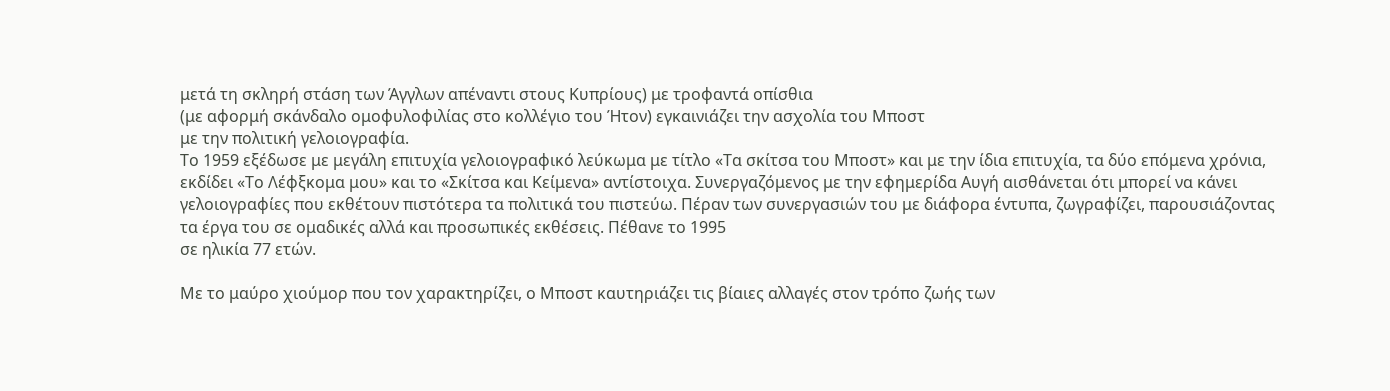μετά τη σκληρή στάση των Άγγλων απέναντι στους Κυπρίους) με τροφαντά οπίσθια
(με αφορμή σκάνδαλο ομοφυλοφιλίας στο κολλέγιο του Ήτον) εγκαινιάζει την ασχολία του Μποστ
με την πολιτική γελοιογραφία.
Το 1959 εξέδωσε με μεγάλη επιτυχία γελοιογραφικό λεύκωμα με τίτλο «Τα σκίτσα του Μποστ» και με την ίδια επιτυχία, τα δύο επόμενα χρόνια, εκδίδει «Το Λέφξκομα μου» και το «Σκίτσα και Κείμενα» αντίστοιχα. Συνεργαζόμενος με την εφημερίδα Αυγή αισθάνεται ότι μπορεί να κάνει γελοιογραφίες που εκθέτουν πιστότερα τα πολιτικά του πιστεύω. Πέραν των συνεργασιών του με διάφορα έντυπα, ζωγραφίζει, παρουσιάζοντας τα έργα του σε ομαδικές αλλά και προσωπικές εκθέσεις. Πέθανε το 1995
σε ηλικία 77 ετών.

Με το μαύρο χιούμορ που τον χαρακτηρίζει, ο Μποστ καυτηριάζει τις βίαιες αλλαγές στον τρόπο ζωής των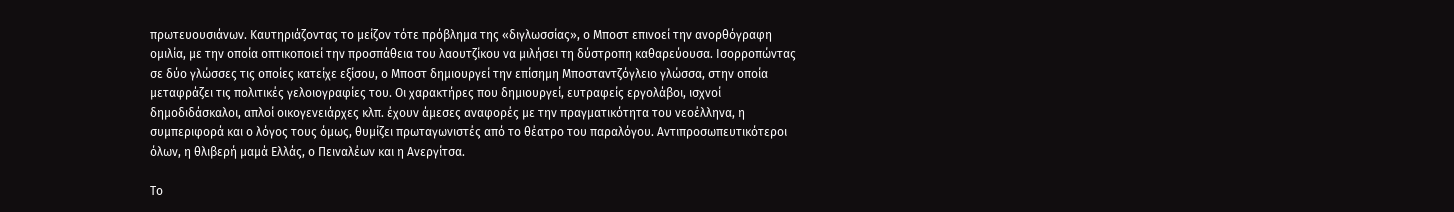πρωτευουσιάνων. Καυτηριάζοντας το μείζον τότε πρόβλημα της «διγλωσσίας», ο Μποστ επινοεί την ανορθόγραφη ομιλία, με την οποία οπτικοποιεί την προσπάθεια του λαουτζίκου να μιλήσει τη δύστροπη καθαρεύουσα. Ισορροπώντας σε δύο γλώσσες τις οποίες κατείχε εξίσου, ο Μποστ δημιουργεί την επίσημη Μποσταντζόγλειο γλώσσα, στην οποία μεταφράζει τις πολιτικές γελοιογραφίες του. Οι χαρακτήρες που δημιουργεί, ευτραφείς εργολάβοι, ισχνοί δημοδιδάσκαλοι, απλοί οικογενειάρχες κλπ. έχουν άμεσες αναφορές με την πραγματικότητα του νεοέλληνα, η συμπεριφορά και ο λόγος τους όμως, θυμίζει πρωταγωνιστές από το θέατρο του παραλόγου. Αντιπροσωπευτικότεροι όλων, η θλιβερή μαμά Ελλάς, ο Πειναλέων και η Ανεργίτσα.

Το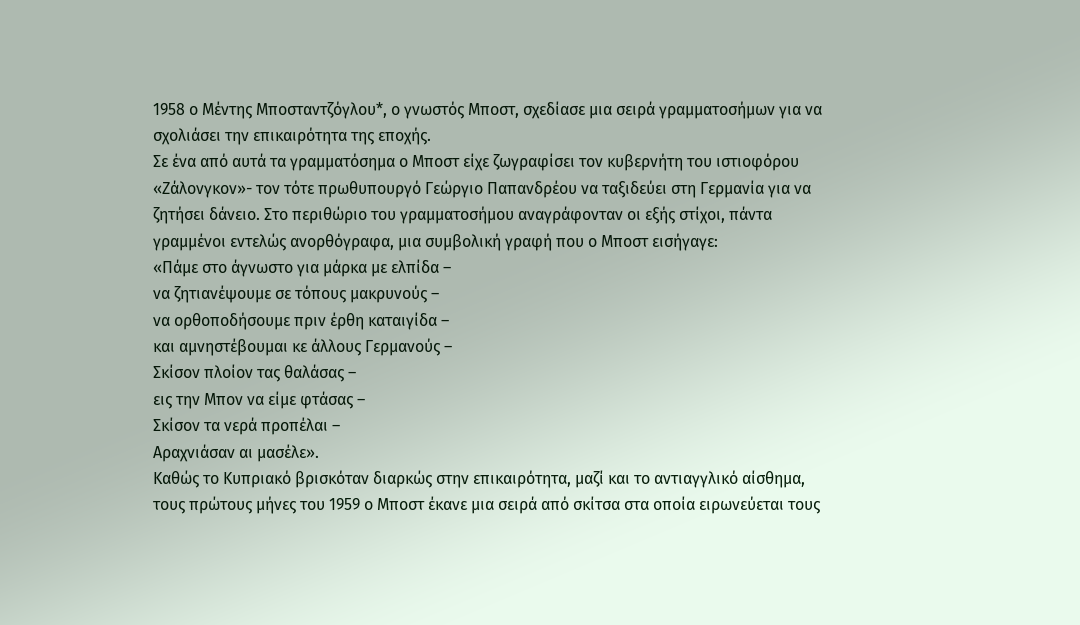1958 ο Μέντης Μποσταντζόγλου*, ο γνωστός Μποστ, σχεδίασε μια σειρά γραμματοσήμων για να σχολιάσει την επικαιρότητα της εποχής.
Σε ένα από αυτά τα γραμματόσημα ο Μποστ είχε ζωγραφίσει τον κυβερνήτη του ιστιοφόρου «Ζάλονγκον»- τον τότε πρωθυπουργό Γεώργιο Παπανδρέου να ταξιδεύει στη Γερμανία για να ζητήσει δάνειο. Στο περιθώριο του γραμματοσήμου αναγράφονταν οι εξής στίχοι, πάντα γραμμένοι εντελώς ανορθόγραφα, μια συμβολική γραφή που ο Μποστ εισήγαγε:
«Πάμε στο άγνωστο για μάρκα με ελπίδα –
να ζητιανέψουμε σε τόπους μακρυνούς –
να ορθοποδήσουμε πριν έρθη καταιγίδα –
και αμνηστέβουμαι κε άλλους Γερμανούς –
Σκίσον πλοίον τας θαλάσας –
εις την Μπον να είμε φτάσας –
Σκίσον τα νερά προπέλαι –
Αραχνιάσαν αι μασέλε».
Καθώς το Κυπριακό βρισκόταν διαρκώς στην επικαιρότητα, μαζί και το αντιαγγλικό αίσθημα, τους πρώτους μήνες του 1959 ο Μποστ έκανε μια σειρά από σκίτσα στα οποία ειρωνεύεται τους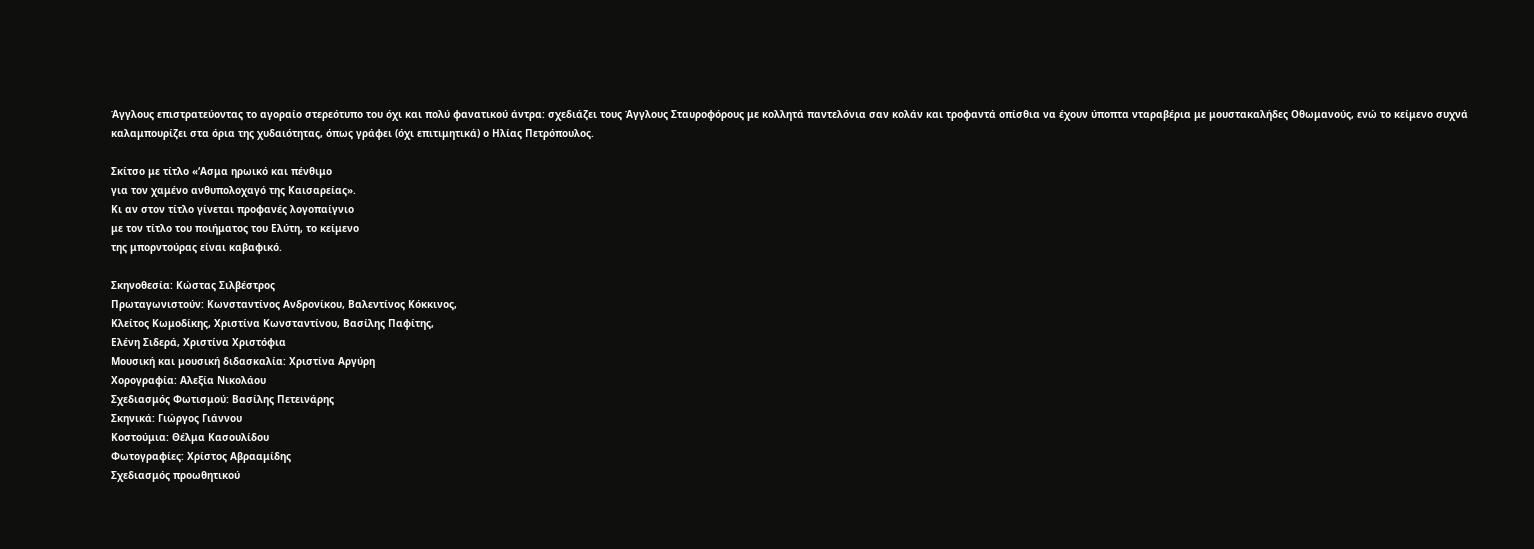Άγγλους επιστρατεύοντας το αγοραίο στερεότυπο του όχι και πολύ φανατικού άντρα: σχεδιάζει τους Άγγλους Σταυροφόρους με κολλητά παντελόνια σαν κολάν και τροφαντά οπίσθια να έχουν ύποπτα νταραβέρια με μουστακαλήδες Οθωμανούς, ενώ το κείμενο συχνά καλαμπουρίζει στα όρια της χυδαιότητας, όπως γράφει (όχι επιτιμητικά) ο Ηλίας Πετρόπουλος.

Σκίτσο με τίτλο «‘Ασμα ηρωικό και πένθιμο
για τον χαμένο ανθυπολοχαγό της Καισαρείας».
Κι αν στον τίτλο γίνεται προφανές λογοπαίγνιο
με τον τίτλο του ποιήματος του Ελύτη, το κείμενο
της μπορντούρας είναι καβαφικό.

Σκηνοθεσία: Κώστας Σιλβέστρος
Πρωταγωνιστούν: Κωνσταντίνος Ανδρονίκου, Βαλεντίνος Κόκκινος,
Κλείτος Κωμοδίκης, Χριστίνα Κωνσταντίνου, Βασίλης Παφίτης,
Ελένη Σιδερά, Χριστίνα Χριστόφια
Μουσική και μουσική διδασκαλία: Χριστίνα Αργύρη
Χορογραφία: Αλεξία Νικολάου
Σχεδιασμός Φωτισμού: Βασίλης Πετεινάρης
Σκηνικά: Γιώργος Γιάννου
Κοστούμια: Θέλμα Κασουλίδου
Φωτογραφίες: Χρίστος Αβρααμίδης
Σχεδιασμός προωθητικού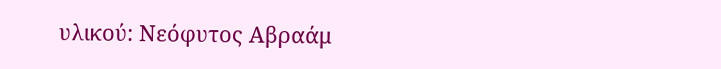υλικού: Νεόφυτος Αβραάμ